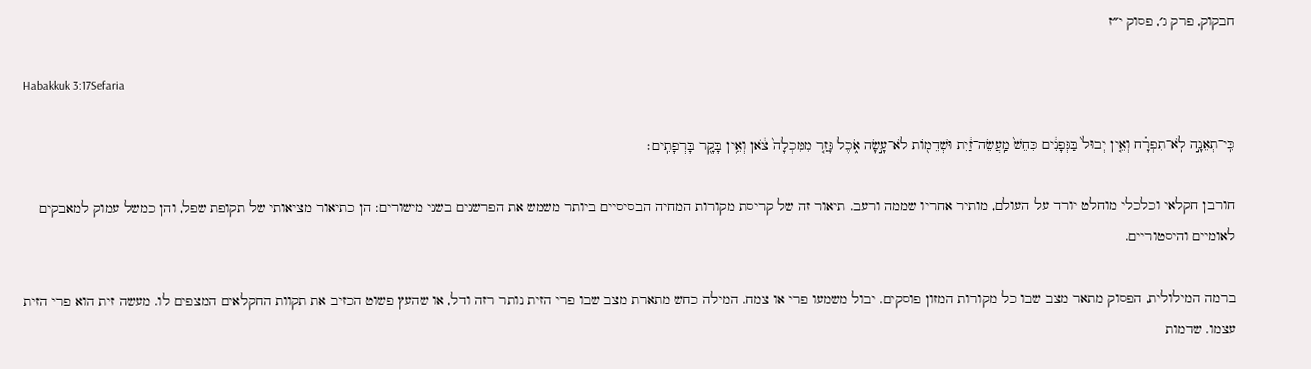חבקוק, פרק ג׳, פסוק י״ז

Habakkuk 3:17Sefaria

כִּֽי־תְאֵנָ֣ה לֹֽא־תִפְרָ֗ח וְאֵ֤ין יְבוּל֙ בַּגְּפָנִ֔ים כִּחֵשׁ֙ מַֽעֲשֵׂה־זַ֔יִת וּשְׁדֵמ֖וֹת לֹא־עָ֣שָׂה אֹ֑כֶל גָּזַ֤ר מִמִּכְלָה֙ צֹ֔אן וְאֵ֥ין בָּקָ֖ר בָּרְפָתִֽים׃

חורבן חקלאי וכלכלי מוחלט יורד על העולם, מותיר אחריו שממה ורעב. תיאור זה של קריסת מקורות המחיה הבסיסיים ביותר משמש את הפרשנים בשני מישורים: הן כתיאור מציאותי של תקופת שפל, והן כמשל עמוק למאבקים לאומיים והיסטוריים.

ברמה המילולית, הפסוק מתאר מצב שבו כל מקורות המזון פוסקים. יבול משמעו פרי או צמח. המילה כחש מתארת מצב שבו פרי הזית נותר רזה ודל, או שהעץ פשוט הכזיב את תקוות החקלאים המצפים לו. מעשה זית הוא פרי הזית עצמו. שדמות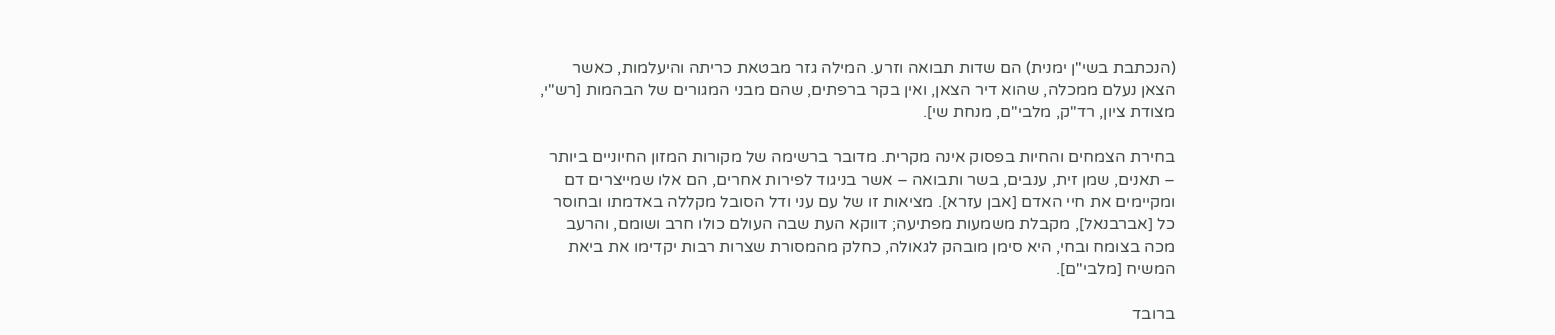(הנכתבת בשי"ן ימנית) הם שדות תבואה וזרע. המילה גזר מבטאת כריתה והיעלמות, כאשר הצאן נעלם ממכלה, שהוא דיר הצאן, ואין בקר ברפתים, שהם מבני המגורים של הבהמות [רש"י, מצודת ציון, רד"ק, מלבי"ם, מנחת שי].

בחירת הצמחים והחיות בפסוק אינה מקרית. מדובר ברשימה של מקורות המזון החיוניים ביותר – תאנים, שמן זית, ענבים, בשר ותבואה – אשר בניגוד לפירות אחרים, הם אלו שמייצרים דם ומקיימים את חיי האדם [אבן עזרא]. מציאות זו של עם עני ודל הסובל מקללה באדמתו ובחוסר כל [אברבנאל], מקבלת משמעות מפתיעה; דווקא העת שבה העולם כולו חרב ושומם, והרעב מכה בצומח ובחי, היא סימן מובהק לגאולה, כחלק מהמסורת שצרות רבות יקדימו את ביאת המשיח [מלבי"ם].

ברובד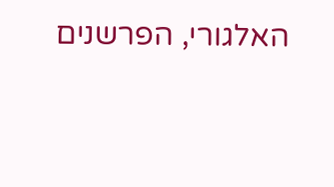האלגורי, הפרשנים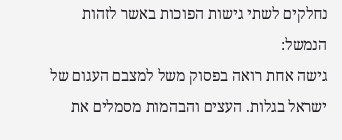נחלקים לשתי גישות הפוכות באשר לזהות הנמשל:
גישה אחת רואה בפסוק משל למצבם העגום של ישראל בגלות. העצים והבהמות מסמלים את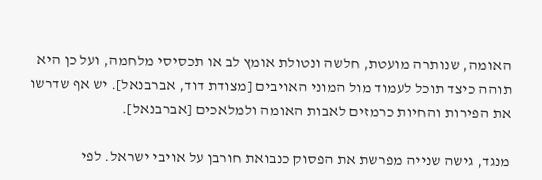האומה, שנותרה מועטת, חלשה ונטולת אומץ לב או תכסיסי מלחמה, ועל כן היא תוהה כיצד תוכל לעמוד מול המוני האויבים [מצודת דוד, אברבנאל]. יש אף שדרשו את הפירות והחיות כרמזים לאבות האומה ולמלאכים [אברבנאל].

מנגד, גישה שנייה מפרשת את הפסוק כנבואת חורבן על אויבי ישראל. לפי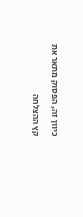כיוון זה, הפסוק מתאר את קץ ההצלחה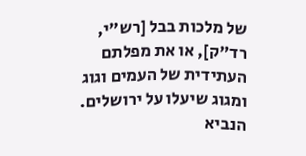של מלכות בבל [רש"י, רד"ק], או את מפלתם העתידית של העמים וגוג ומגוג שיעלו על ירושלים. הנביא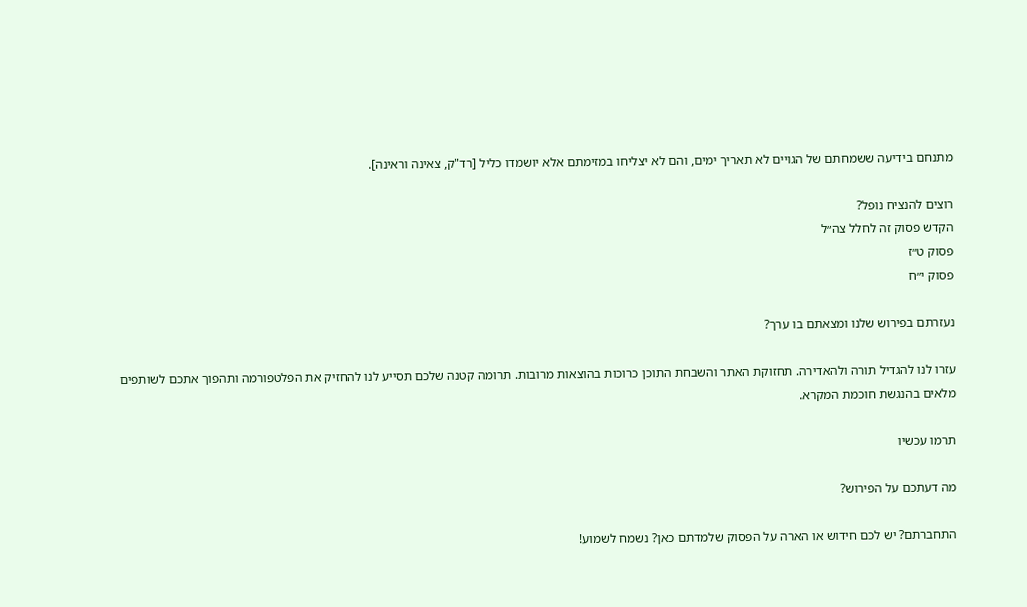מתנחם בידיעה ששמחתם של הגויים לא תאריך ימים, והם לא יצליחו במזימתם אלא יושמדו כליל [רד"ק, צאינה וראינה].

רוצים להנציח נופל?
הקדש פסוק זה לחלל צה״ל
פסוק ט״ז
פסוק י״ח

נעזרתם בפירוש שלנו ומצאתם בו ערך?

עזרו לנו להגדיל תורה ולהאדירה. תחזוקת האתר והשבחת התוכן כרוכות בהוצאות מרובות. תרומה קטנה שלכם תסייע לנו להחזיק את הפלטפורמה ותהפוך אתכם לשותפים מלאים בהנגשת חוכמת המקרא.

תרמו עכשיו

מה דעתכם על הפירוש?

התחברתם? יש לכם חידוש או הארה על הפסוק שלמדתם כאן? נשמח לשמוע!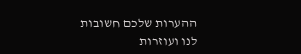ההערות שלכם חשובות לנו ועוזרות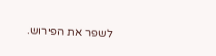לשפר את הפירוש.